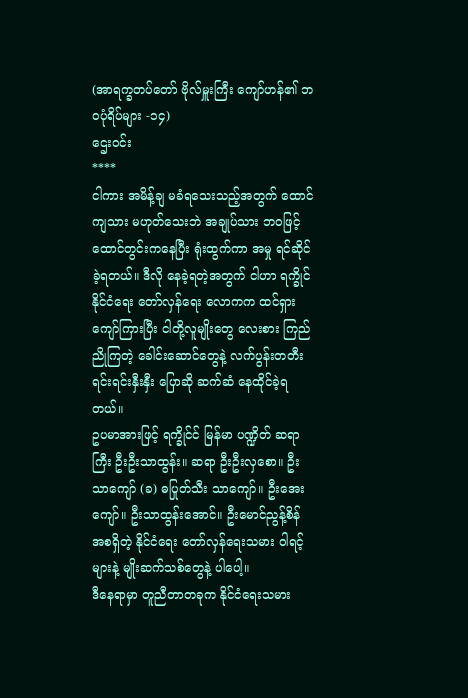(အာရက္ခတပ်တော် ဗိုလ်မှူးကြီး ကျော်ဟန်၏ ဘဝပုံရိပ်များ -၁၄)
ဌေးဝင်း
****
ငါကား အမိန့်ချ မခံရသေးသည့်အတွက် ထောင်ကျသား မဟုတ်သေးဘဲ အချုပ်သား ဘဝဖြင့် ထောင်တွင်းကနေပြီး ရုံးထွက်ကာ အမှု ရင်ဆိုင်ခဲ့ရတယ်။ ဒီလို နေခဲ့ရတဲ့အတွက် ငါဟာ ရက္ခိုင်နိုင်ငံရေး တော်လှန်ရေး လောကက ထင်ရှား ကျော်ကြားပြီး ငါတို့လူမျိုးတွေ လေးစား ကြည်ညိုကြတဲ့ ခေါင်းဆောင်တွေနဲ့ လက်ပွန်းတတီး ရင်းရင်းနှီးနှီး ပြောဆို ဆက်ဆံ နေထိုင်ခဲ့ရတယ်။
ဥပမာအားဖြင့် ရက္ခိုင်င် မြန်မာ ပဏ္ဍိတ် ဆရာကြီး ဦးဦးသာထွန်း။ ဆရာ ဦးဦးလှစော။ ဦးသာကျော် (ခ) ဓပြုတ်သီး သာကျော်။ ဦးအေးကျော်။ ဦးသာထွန်းအောင်။ ဦးမောင်ညွန့်စိန် အစရှိတဲ့ နိုင်ငံရေး တော်လှန်ရေးသမား ဝါရင့်များနဲ့ မျိုးဆက်သစ်တွေနဲ့ ပါပေါ့။
ဒီနေရာမှာ တူညီတာတခုက နိုင်ငံရေးသမား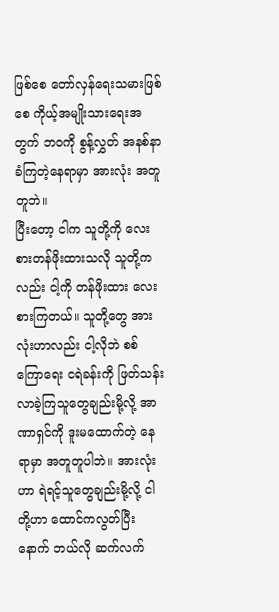ဖြစ်စေ တော်လှန်ရေးသမားဖြစ်စေ ကိုယ့်အမျိုးသားရေးအတွက် ဘဝကို စွန့်လွှတ် အနစ်နာခံကြတဲ့နေရာမှာ အားလုံး အတူတူဘဲ။
ပြီးတော့ ငါက သူတို့ကို လေးစားတန်ဖိုးထားသလို သူတို့ကလည်း ငါ့ကို တန်ဖိုးထား လေးစားကြတယ်။ သူတို့တွေ အားလုံးဟာလည်း ငါ့လိုဘဲ စစ်ကြောရေး ငရဲခန်းကို ဖြတ်သန်းလာခဲ့ကြသူတွေချည်းမို့လို့ အာဏာရှင်ကို ဒူးမထောက်တဲ့ နေရာမှာ အတူတူပါဘဲ။ အားလုံးဟာ ရဲရင့်သူတွေချည်းမို့လို့ ငါတို့ဟာ ထောင်ကလွတ်ပြီးနောက် ဘယ်လို ဆက်လက်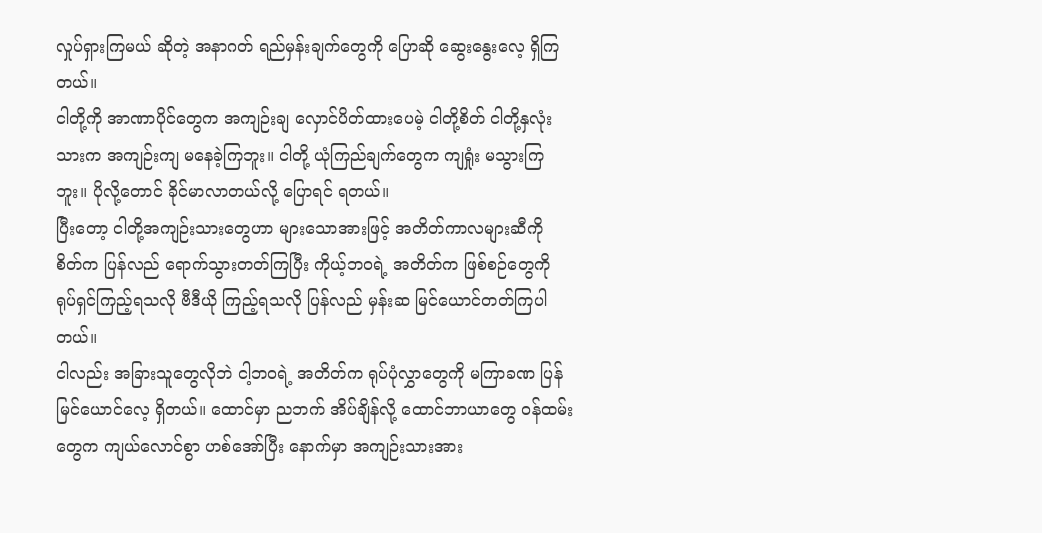လှုပ်ရှားကြမယ် ဆိုတဲ့ အနာဂတ် ရည်မှန်းချက်တွေကို ပြောဆို ဆွေးနွေးလေ့ ရှိကြတယ်။
ငါတို့ကို အာဏာပိုင်တွေက အကျဉ်းချ လှောင်ပိတ်ထားပေမဲ့ ငါတို့စိတ် ငါတို့နှလုံးသားက အကျဉ်းကျ မနေခဲ့ကြဘူး။ ငါတို့ ယုံကြည်ချက်တွေက ကျရှုံး မသွားကြဘူး။ ပိုလို့တောင် ခိုင်မာလာတယ်လို့ ပြောရင် ရတယ်။
ပြီးတော့ ငါတို့အကျဉ်းသားတွေဟာ များသောအားဖြင့် အတိတ်ကာလများဆီကို စိတ်က ပြန်လည် ရောက်သွားတတ်ကြပြီး ကိုယ့်ဘဝရဲ့ အတိတ်က ဖြစ်စဉ်တွေကို ရုပ်ရှင်ကြည့်ရသလို ဗီဒီယို ကြည့်ရသလို ပြန်လည် မှန်းဆ မြင်ယောင်တတ်ကြပါတယ်။
ငါလည်း အခြားသူတွေလိုဘဲ ငါ့ဘဝရဲ့ အတိတ်က ရုပ်ပုံလွှာတွေကို မကြာခဏ ပြန်မြင်ယောင်လေ့ ရှိတယ်။ ထောင်မှာ ညဘက် အိပ်ချိန်လို့ ထောင်ဘာယာတွေ ဝန်ထမ်းတွေက ကျယ်လောင်စွာ ဟစ်အော်ပြီး နောက်မှာ အကျဉ်းသားအား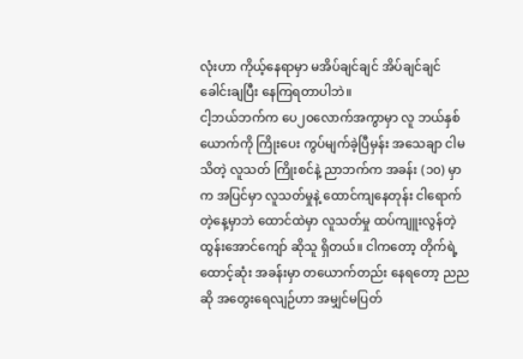လုံးဟာ ကိုယ့်နေရာမှာ မအိပ်ချင်ချင် အိပ်ချင်ချင် ခေါင်းချပြီး နေကြရတာပါဘဲ။
ငါ့ဘယ်ဘက်က ပေ၂၀လောက်အကွာမှာ လူ ဘယ်နှစ်ယောက်ကို ကြိုးပေး ကွပ်မျက်ခဲ့ပြီမှန်း အသေချာ ငါမသိတဲ့ လူသတ် ကြိုးစင်နဲ့ ညာဘက်က အခန်း (၁၀) မှာက အပြင်မှာ လူသတ်မှုနဲ့ ထောင်ကျနေတုန်း ငါရောက်တဲ့နေ့မှာဘဲ ထောင်ထဲမှာ လူသတ်မှု ထပ်ကျူးလွန်တဲ့ ထွန်းအောင်ကျော် ဆိုသူ ရှိတယ်။ ငါကတော့ တိုက်ရဲ့ ထောင့်ဆုံး အခန်းမှာ တယောက်တည်း နေရတော့ ညညဆို အတွေးရေလျဉ်ဟာ အမျှင်မပြတ်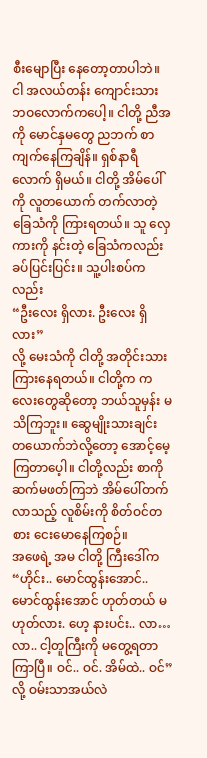စီးမျောပြီး နေတော့တာပါဘဲ။
ငါ အလယ်တန်း ကျောင်းသား ဘဝလောက်ကပေါ့။ ငါတို့ ညီအကို မောင်နှမတွေ ညဘက် စာကျက်နေကြချိန်။ ရှစ်နာရီလောက် ရှိမယ်။ ငါတို့ အိမ်ပေါ်ကို လူတယောက် တက်လာတဲ့ ခြေသံကို ကြားရတယ်။ သူ လှေကားကို နင်းတဲ့ ခြေသံကလည်း ခပ်ပြင်းပြင်း။ သူ့ပါးစပ်ကလည်း
“ဦးလေး ရှိလား. ဦးလေး ရှိလား”
လို့ မေးသံကို ငါတို့ အတိုင်းသား ကြားနေရတယ်။ ငါတို့က ကလေးတွေဆိုတော့ ဘယ်သူမှန်း မသိကြဘူး။ ဆွေမျိုးသားချင်း တယောက်ဘဲလို့တော့ အောင့်မေ့ကြတာပေ့ါ။ ငါတို့လည်း စာကို ဆက်မဖတ်ကြဘဲ အိမ်ပေါ်တက်လာသည့် လူစိမ်းကို စိတ်ဝင်တစား ငေးမောနေကြစဉ်။
အဖေရဲ့ အမ ငါတို့ ကြီးဒေါ်က
“ဟိုင်း.. မောင်ထွန်းအောင်.. မောင်ထွန်းအောင် ဟုတ်တယ် မဟုတ်လား. ဟေ့ နားပင်း.. လာ… လာ.. ငါ့တူကြီးကို မတွေ့ရတာ ကြာပြီ။ ဝင်.. ဝင်. အိမ်ထဲ.. ဝင်”
လို့ ဝမ်းသာအယ်လဲ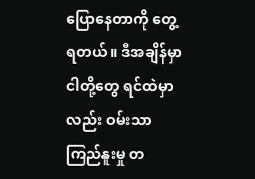ပြောနေတာကို တွေ့ရတယ်။ ဒီအချိန်မှာ ငါတို့တွေ ရင်ထဲမှာလည်း ဝမ်းသာကြည်နူးမှု တ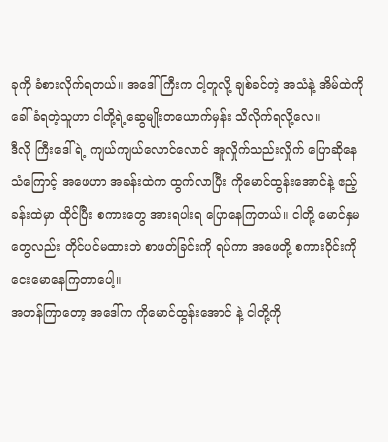ခုကို ခံစားလိုက်ရတယ်။ အဒေါ်ကြီးက ငါ့တူလို့ ချစ်ခင်တဲ့ အသံနဲ့ အိမ်ထဲကို ခေါ်ခံရတဲ့သူဟာ ငါတို့ရဲ့ဆွေမျိုးတယောက်မှန်း သိလိုက်ရလို့လေ။
ဒီလို ကြီးဒေါ်ရဲ့ ကျယ်ကျယ်လောင်လောင် အူလှိုက်သည်းလှိုက် ပြောဆိုနေသံကြောင့် အဖေဟာ အခန်းထဲက ထွက်လာပြီး ကိုမောင်ထွန်းအောင်နဲ့ ဧည့်ခန်းထဲမှာ ထိုင်ပြီး စကားတွေ အားရပါးရ ပြောနေကြတယ်။ ငါတို့ မောင်နှမတွေလည်း တိုင်ပင်မထားဘဲ စာဖတ်ခြင်းကို ရပ်ကာ အဖေတို့ စကားဝိုင်းကို ငေးမောနေကြတာပေါ့။
အတန်ကြာတော့ အဒေါ်က ကိုမောင်ထွန်းအောင် နဲ့ ငါတို့ကို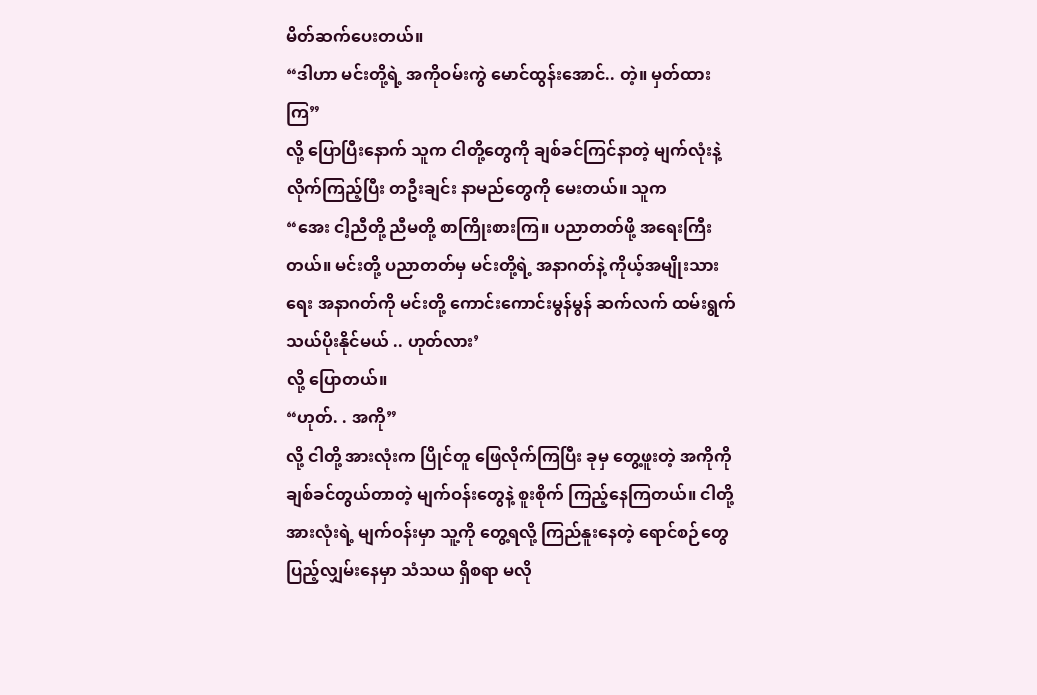မိတ်ဆက်ပေးတယ်။
“ဒါဟာ မင်းတို့ရဲ့ အကိုဝမ်းကွဲ မောင်ထွန်းအောင်.. တဲ့။ မှတ်ထားကြ”
လို့ ပြောပြီးနောက် သူက ငါတို့တွေကို ချစ်ခင်ကြင်နာတဲ့ မျက်လုံးနဲ့ လိုက်ကြည့်ပြီး တဦးချင်း နာမည်တွေကို မေးတယ်။ သူက
“အေး ငါ့ညီတို့ ညီမတို့ စာကြိုးစားကြ။ ပညာတတ်ဖို့ အရေးကြီးတယ်။ မင်းတို့ ပညာတတ်မှ မင်းတို့ရဲ့ အနာဂတ်နဲ့ ကိုယ့်အမျိုးသားရေး အနာဂတ်ကို မင်းတို့ ကောင်းကောင်းမွန်မွန် ဆက်လက် ထမ်းရွက် သယ်ပိုးနိုင်မယ် .. ဟုတ်လား’
လို့ ပြောတယ်။
“ဟုတ်. . အကို”
လို့ ငါတို့ အားလုံးက ပြိုင်တူ ဖြေလိုက်ကြပြီး ခုမှ တွေ့ဖူးတဲ့ အကိုကို ချစ်ခင်တွယ်တာတဲ့ မျက်ဝန်းတွေနဲ့ စူးစိုက် ကြည့်နေကြတယ်။ ငါတို့ အားလုံးရဲ့ မျက်ဝန်းမှာ သူ့ကို တွေ့ရလို့ ကြည်နူးနေတဲ့ ရောင်စဉ်တွေ ပြည့်လျှမ်းနေမှာ သံသယ ရှိစရာ မလို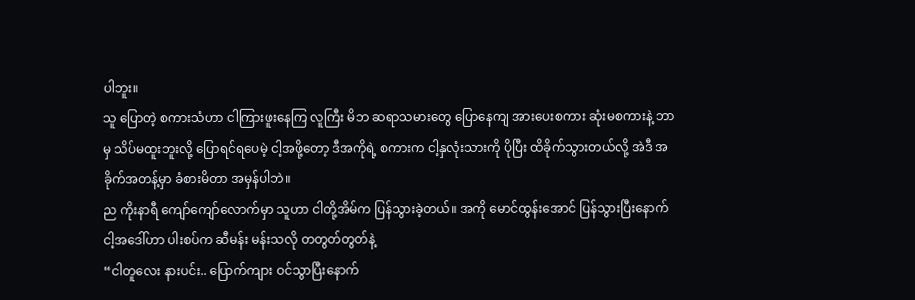ပါဘူး။
သူ ပြောတဲ့ စကားသံဟာ ငါကြားဖူးနေကြ လူကြီး မိဘ ဆရာသမားတွေ ပြောနေကျ အားပေးစကား ဆုံးမစကားနဲ့ ဘာမှ သိပ်မထူးဘူးလို့ ပြောရင်ရပေမဲ့ ငါ့အဖို့တော့ ဒီအကိုရဲ့ စကားက ငါ့နှလုံးသားကို ပိုပြီး ထိခိုက်သွားတယ်လို့ အဲဒီ အခိုက်အတန့်မှာ ခံစားမိတာ အမှန်ပါဘဲ။
ည ကိုးနာရီ ကျော်ကျော်လောက်မှာ သူဟာ ငါတို့အိမ်က ပြန်သွားခဲ့တယ်။ အကို မောင်ထွန်းအောင် ပြန်သွားပြီးနောက် ငါ့အဒေါ်ဟာ ပါးစပ်က ဆီမန်း မန်းသလို တတွတ်တွတ်နဲ့
“ငါတူလေး နားပင်း.. ပြောက်ကျား ဝင်သွာပြီးနောက်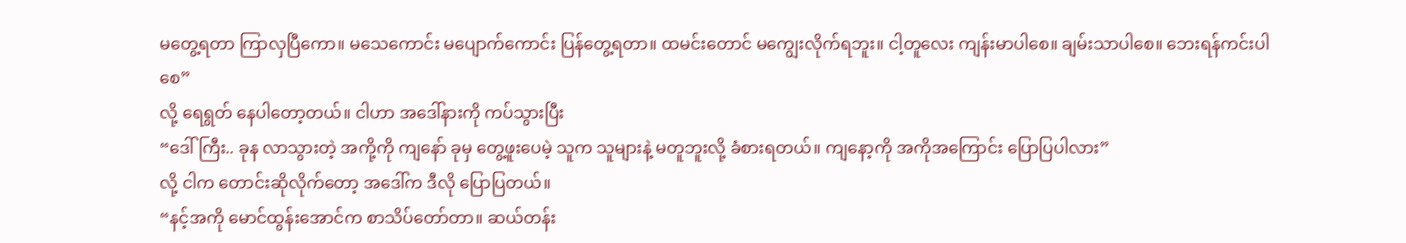မတွေ့ရတာ ကြာလှပြီကော။ မသေကောင်း မပျောက်ကောင်း ပြန်တွေ့ရတာ။ ထမင်းတောင် မကျွေးလိုက်ရဘူး။ ငါ့တူလေး ကျန်းမာပါစေ။ ချမ်းသာပါစေ။ ဘေးရန်ကင်းပါစေ”
လို့ ရေရွတ် နေပါတော့တယ်။ ငါဟာ အဒေါ်နားကို ကပ်သွားပြီး
“ဒေါ်ကြီး.. ခုန လာသွားတဲ့ အကို့ကို ကျနော် ခုမှ တွေ့ဖူးပေမဲ့ သူက သူများနဲ့ မတူဘူးလို့ ခံစားရတယ်။ ကျနော့ကို အကိုအကြောင်း ပြောပြပါလား”
လို့ ငါက တောင်းဆိုလိုက်တော့ အဒေါ်က ဒီလို ပြောပြတယ်။
“နင့်အကို မောင်ထွန်းအောင်က စာသိပ်တော်တာ။ ဆယ်တန်း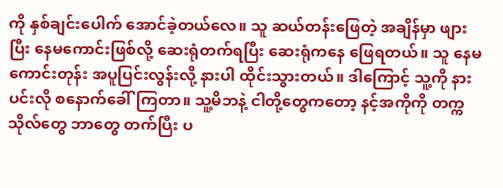ကို နှစ်ချင်းပေါက် အောင်ခဲ့တယ်လေ။ သူ ဆယ်တန်းဖြေတဲ့ အချိန်မှာ ဖျားပြီး နေမကောင်းဖြစ်လို့ ဆေးရုံတက်ရပြီး ဆေးရုံကနေ ဖြေရတယ်။ သူ နေမကောင်းတုန်း အပူပြင်းလွန်းလို့ နားပါ ထိုင်းသွားတယ်။ ဒါကြောင့် သူ့ကို နားပင်းလို စနောက်ခေါ်ကြတာ။ သူ့မိဘနဲ့ ငါတို့တွေကတော့ နင့်အကိုကို တက္ကသိုလ်တွေ ဘာတွေ တက်ပြီး ပ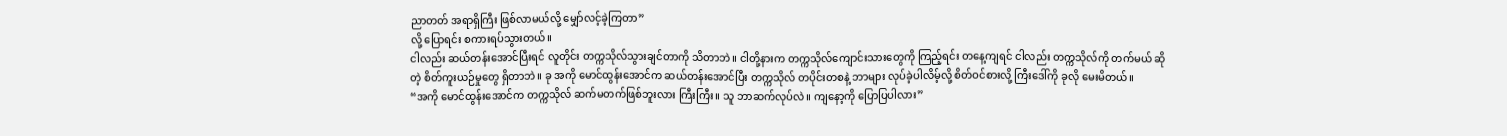ညာတတ် အရာရှိကြီး ဖြစ်လာမယ်လို့ မျှော်လင့်ခဲ့ကြတာ”
လို့ ပြောရင်း စကားရပ်သွားတယ်။
ငါလည်း ဆယ်တန်းအောင်ပြီးရင် လူတိုင်း တက္ကသိုလ်သွားချင်တာကို သိတာဘဲ။ ငါတို့နားက တက္ကသိုလ်ကျောင်းသားတွေကို ကြည့်ရင်း တနေ့ကျရင် ငါလည်း တက္ကသိုလ်ကို တက်မယ် ဆိုတဲ့ စိတ်ကူးယဉ်မှုတွေ ရှိတာဘဲ။ ခု အကို မောင်ထွန်းအောင်က ဆယ်တန်းအောင်ပြီး တက္ကသိုလ် တပိုင်းတစနဲ့ ဘာများ လုပ်ခဲ့ပါလိမ့်လို့ စိတ်ဝင်စားလို့ ကြီးဒေါ်ကို ခုလို မေးမိတယ်။
“အကို မောင်ထွန်းအောင်က တက္ကသိုလ် ဆက်မတက်ဖြစ်ဘူးလား ကြီးကြီး။ သူ ဘာဆက်လုပ်လဲ။ ကျနော့ကို ပြောပြပါလား”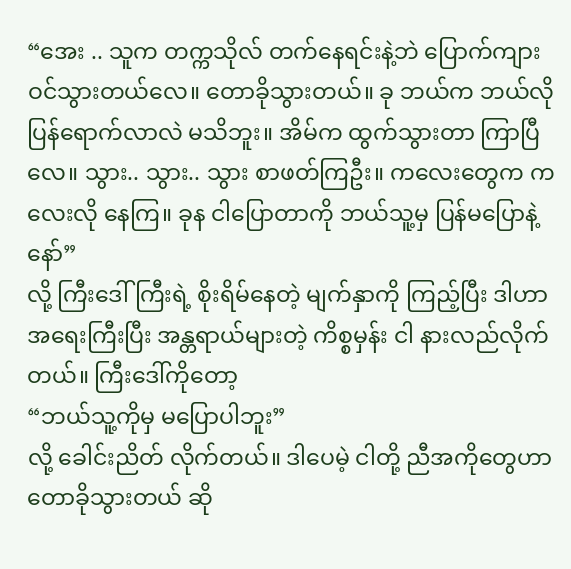“အေး .. သူက တက္ကသိုလ် တက်နေရင်းနဲ့ဘဲ ပြောက်ကျား ဝင်သွားတယ်လေ။ တောခိုသွားတယ်။ ခု ဘယ်က ဘယ်လို ပြန်ရောက်လာလဲ မသိဘူး။ အိမ်က ထွက်သွားတာ ကြာပြီလေ။ သွား.. သွား.. သွား စာဖတ်ကြဦး။ ကလေးတွေက ကလေးလို နေကြ။ ခုန ငါပြောတာကို ဘယ်သူ့မှ ပြန်မပြောနဲ့နော်”
လို့ ကြီးဒေါ်ကြီးရဲ့ စိုးရိမ်နေတဲ့ မျက်နှာကို ကြည့်ပြီး ဒါဟာ အရေးကြီးပြီး အန္တရာယ်များတဲ့ ကိစ္စမှန်း ငါ နားလည်လိုက်တယ်။ ကြီးဒေါ်ကိုတော့
“ဘယ်သူ့ကိုမှ မပြောပါဘူး”
လို့ ခေါင်းညိတ် လိုက်တယ်။ ဒါပေမဲ့ ငါတို့ ညီအကိုတွေဟာ တောခိုသွားတယ် ဆို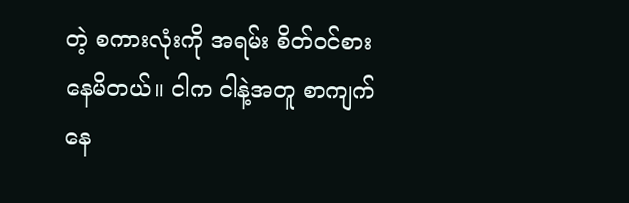တဲ့ စကားလုံးကို အရမ်း စိတ်ဝင်စားနေမိတယ်။ ငါက ငါနဲ့အတူ စာကျက်နေ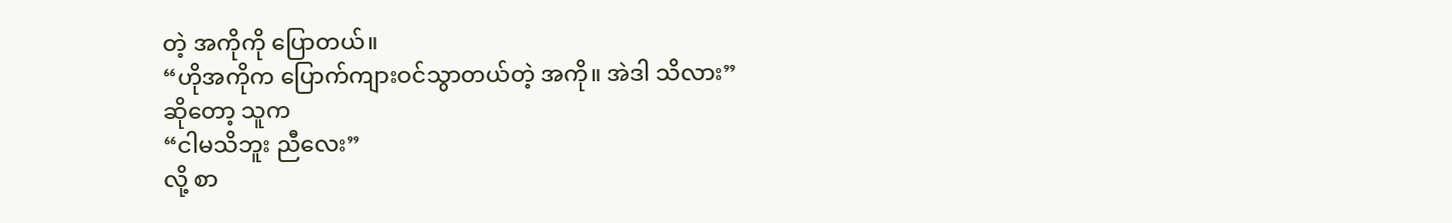တဲ့ အကိုကို ပြောတယ်။
“ဟိုအကိုက ပြောက်ကျားဝင်သွာတယ်တဲ့ အကို။ အဲဒါ သိလား”
ဆိုတော့ သူက
“ငါမသိဘူး ညီလေး”
လို့ စာ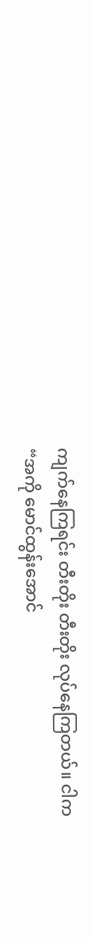ကျက်နေကြရင်း တီးတိုး တီးတိုး လုပ်နေကြတယ်။ ငါက
“အကို မောင်ထွန်းအောင်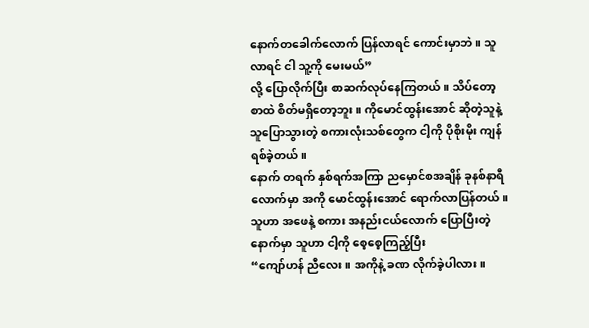နောက်တခေါက်လောက် ပြန်လာရင် ကောင်းမှာဘဲ။ သူလာရင် ငါ သူ့ကို မေးမယ်”
လို့ ပြောလိုက်ပြီး စာဆက်လုပ်နေကြတယ်။ သိပ်တော့ စာထဲ စိတ်မရှိတော့ဘူး။ ကိုမောင်ထွန်းအောင် ဆိုတဲ့သူနဲ့ သူပြောသွားတဲ့ စကားလုံးသစ်တွေက ငါ့ကို ပိုစိုးမိုး ကျန်ရစ်ခဲ့တယ်။
နောက် တရက် နှစ်ရက်အကြာ ညမှောင်စအချိန် ခုနစ်နာရီလောက်မှာ အကို မောင်ထွန်းအောင် ရောက်လာပြန်တယ်။ သူဟာ အဖေနဲ့ စကား အနည်းငယ်လောက် ပြောပြီးတဲ့နောက်မှာ သူဟာ ငါ့ကို စေ့စေ့ကြည့်ပြီး
“ကျော်ဟန် ညီလေး။ အကိုနဲ့ ခဏ လိုက်ခဲ့ပါလား။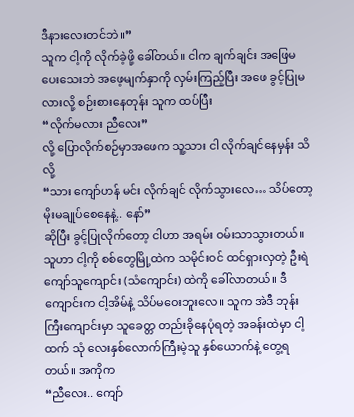ဒီနားလေးတင်ဘဲ။”
သူက ငါ့ကို လိုက်ခဲ့ဖို့ ခေါ်တယ်။ ငါက ချက်ချင်း အဖြေမပေးသေးဘဲ အဖေ့မျက်နှာကို လှမ်းကြည့်ပြီး အဖေ ခွင့်ပြုမလားလို့ စဉ်းစားနေတုန်း သူက ထပ်ပြီး
“လိုက်မလား ညီလေး”
လို့ ပြောလိုက်စဉ်မှာအဖေက သူ့သား ငါ လိုက်ချင်နေမှန်း သိလို့
“သား ကျော်ဟန် မင်း လိုက်ချင် လိုက်သွားလေ… သိပ်တော့ မိုးမချုပ်စေနေနဲ့.. နော်”
ဆိုပြီး ခွင့်ပြုလိုက်တော့ ငါဟာ အရမ်း ဝမ်းသာသွားတယ်။
သူဟာ ငါ့ကို စစ်တွေမြို့ထဲက သမိုင်းဝင် ထင်ရှားလှတဲ့ ဦးရဲကျော်သူကျောင်း (သံကျောင်း) ထဲကို ခေါ်လာတယ်။ ဒီကျောင်းက ငါ့အိမ်နဲ့ သိပ်မဝေးဘူးလေ။ သူက အဲဒီ ဘုန်းကြီးကျောင်းမှာ သူခေတ္တ တည်းခိုနေပုံရတဲ့ အခန်းထဲမှာ ငါ့ထက် သုံ လေးနှစ်လောက်ကြီးမဲ့သူ နှစ်ယောက်နဲ့ တွေ့ရတယ်။ အကိုက
“ညီလေး.. ကျော်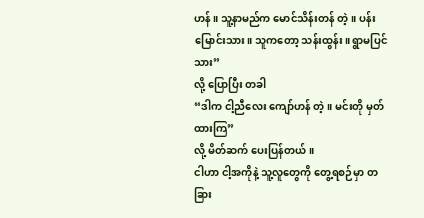ဟန်။ သူ့နာမည်က မောင်သိန်းတန် တဲ့။ ပန်းမြောင်းသား။ သူကတော့ သန်းထွန်း။ ရွာမပြင်သား”
လို့ ပြောပြီး တခါ
“ဒါက ငါ့ညီလေး ကျော်ဟန် တဲ့။ မင်းတို မှတ်ထားကြ”
လို့ မိတ်ဆက် ပေးပြန်တယ်။
ငါဟာ ငါ့အကိုနဲ့ သူ့လူတွေကို တွေ့ရစဉ်မှာ တခြား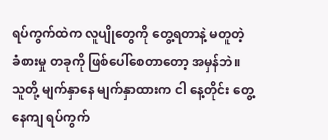ရပ်ကွက်ထဲက လူပျိုတွေကို တွေ့ရတာနဲ့ မတူတဲ့ ခံစားမှု တခုကို ဖြစ်ပေါ်စေတာတော့ အမှန်ဘဲ။ သူတို့ မျက်နှာနေ မျက်နှာထားက ငါ နေ့တိုင်း တွေ့နေကျ ရပ်ကွက်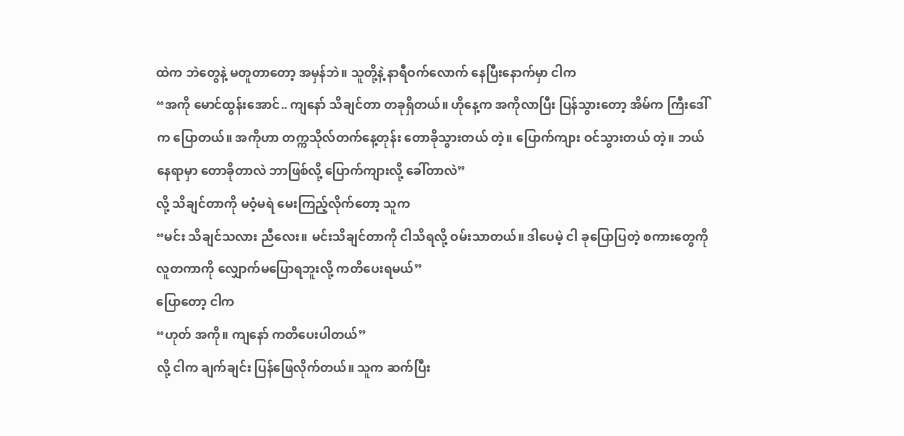ထဲက ဘဲတွေနဲ့ မတူတာတော့ အမှန်ဘဲ။ သူတို့နဲ့ နာရီဝက်လောက် နေပြီးနောက်မှာ ငါက
“အကို မောင်ထွန်းအောင်.. ကျနော် သိချင်တာ တခုရှိတယ်။ ဟိုနေ့က အကိုလာပြီး ပြန်သွားတော့ အိမ်က ကြီးဒေါ်က ပြောတယ်။ အကိုဟာ တက္ကသိုလ်တက်နေ့တုန်း တောခိုသွားတယ် တဲ့။ ပြောက်ကျား ဝင်သွားတယ် တဲ့။ ဘယ်နေရာမှာ တောခိုတာလဲ ဘာဖြစ်လို့ ပြောက်ကျားလို့ ခေါ်တာလဲ”
လို့ သိချင်တာကို မဝံ့မရဲ မေးကြည့်လိုက်တော့ သူက
“မင်း သိချင်သလား ညီလေး။ မင်းသိချင်တာကို ငါသိရလို့ ဝမ်းသာတယ်။ ဒါပေမဲ့ ငါ ခုပြောပြတဲ့ စကားတွေကို လူတကာကို လျှောက်မပြောရဘူးလို့ ကတိပေးရမယ်”
ပြောတော့ ငါက
“ဟုတ် အကို။ ကျနော် ကတိပေးပါတယ်”
လို့ ငါက ချက်ချင်း ပြန်ဖြေလိုက်တယ်။ သူက ဆက်ပြီး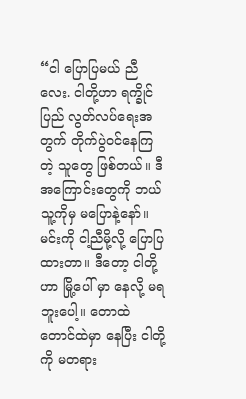“ငါ ပြောပြမယ် ညီလေး. ငါတို့ဟာ ရက္ခိုင်ပြည် လွတ်လပ်ရေးအတွက် တိုက်ပွဲဝင်နေကြတဲ့ သူတွေ ဖြစ်တယ်။ ဒီအကြောင်းတွေကို ဘယ်သူ့ကိုမှ မပြောနဲ့နော်။ မင်းကို ငါ့ညီမို့လို့ ပြောပြထားတာ။ ဒီတော့ ငါတို့ဟာ မြို့ပေါ် မှာ နေလို့ မရဘူးပေါ့။ တောထဲ တောင်ထဲမှာ နေပြီး ငါတို့ကို မတရား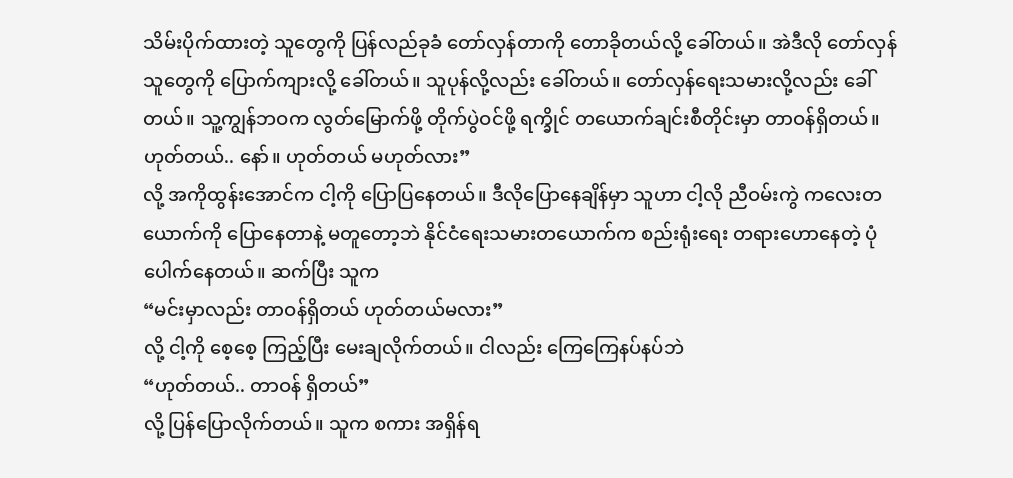သိမ်းပိုက်ထားတဲ့ သူတွေကို ပြန်လည်ခုခံ တော်လှန်တာကို တောခိုတယ်လို့ ခေါ်တယ်။ အဲဒီလို တော်လှန်သူတွေကို ပြောက်ကျားလို့ ခေါ်တယ်။ သူပုန်လို့လည်း ခေါ်တယ်။ တော်လှန်ရေးသမားလို့လည်း ခေါ်တယ်။ သူ့ကျွန်ဘဝက လွတ်မြောက်ဖို့ တိုက်ပွဲဝင်ဖို့ ရက္ခိုင် တယောက်ချင်းစီတိုင်းမှာ တာဝန်ရှိတယ်။ ဟုတ်တယ်.. နော်။ ဟုတ်တယ် မဟုတ်လား”
လို့ အကိုထွန်းအောင်က ငါ့ကို ပြောပြနေတယ်။ ဒီလိုပြောနေချိန်မှာ သူဟာ ငါ့လို ညီဝမ်းကွဲ ကလေးတယောက်ကို ပြောနေတာနဲ့ မတူတော့ဘဲ နိုင်ငံရေးသမားတယောက်က စည်းရုံးရေး တရားဟောနေတဲ့ ပုံပေါက်နေတယ်။ ဆက်ပြီး သူက
“မင်းမှာလည်း တာဝန်ရှိတယ် ဟုတ်တယ်မလား”
လို့ ငါ့ကို စေ့စေ့ ကြည့်ပြီး မေးချလိုက်တယ်။ ငါလည်း ကြေကြေနပ်နပ်ဘဲ
“ဟုတ်တယ်.. တာဝန် ရှိတယ်”
လို့ ပြန်ပြောလိုက်တယ်။ သူက စကား အရှိန်ရ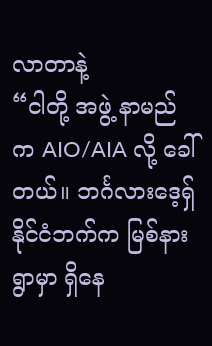လာတာနဲ့
“ငါတို့ အဖွဲ့ နာမည်က AIO/AIA လို့ ခေါ်တယ်။ ဘင်္ဂလားဒေ့ရှ်နိုင်ငံဘက်က မြစ်နားရွာမှာ ရှိနေ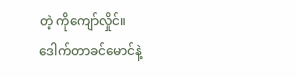တဲ့ ကိုကျော်လှိုင်။ ဒေါက်တာခင်မောင်နဲ့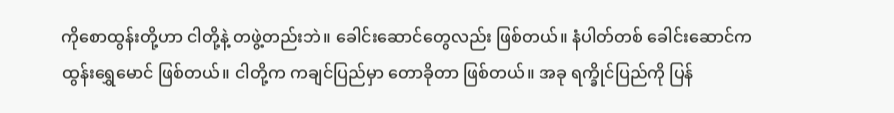ကိုစောထွန်းတို့ဟာ ငါတို့နဲ့ တဖွဲ့တည်းဘဲ။ ခေါင်းဆောင်တွေလည်း ဖြစ်တယ်။ နံပါတ်တစ် ခေါင်းဆောင်က ထွန်းရွှေမောင် ဖြစ်တယ်။ ငါတို့က ကချင်ပြည်မှာ တောခိုတာ ဖြစ်တယ်။ အခု ရက္ခိုင်ပြည်ကို ပြန်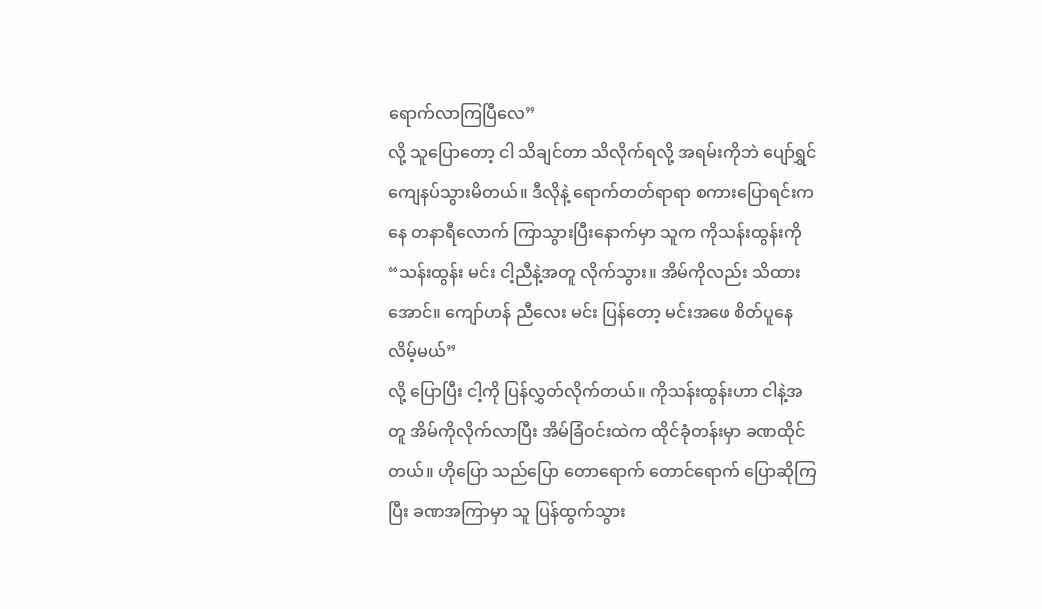ရောက်လာကြပြီလေ”
လို့ သူပြောတော့ ငါ သိချင်တာ သိလိုက်ရလို့ အရမ်းကိုဘဲ ပျော်ရွှင် ကျေနပ်သွားမိတယ်။ ဒီလိုနဲ့ ရောက်တတ်ရာရာ စကားပြောရင်းကနေ တနာရီလောက် ကြာသွားပြီးနောက်မှာ သူက ကိုသန်းထွန်းကို
“သန်းထွန်း မင်း ငါ့ညီနဲ့အတူ လိုက်သွား။ အိမ်ကိုလည်း သိထားအောင်။ ကျော်ဟန် ညီလေး မင်း ပြန်တော့ မင်းအဖေ စိတ်ပူနေလိမ့်မယ်”
လို့ ပြောပြီး ငါ့ကို ပြန်လွှတ်လိုက်တယ်။ ကိုသန်းထွန်းဟာ ငါနဲ့အတူ အိမ်ကိုလိုက်လာပြီး အိမ်ခြံဝင်းထဲက ထိုင်ခုံတန်းမှာ ခဏထိုင်တယ်။ ဟိုပြော သည်ပြော တောရောက် တောင်ရောက် ပြောဆိုကြပြီး ခဏအကြာမှာ သူ ပြန်ထွက်သွား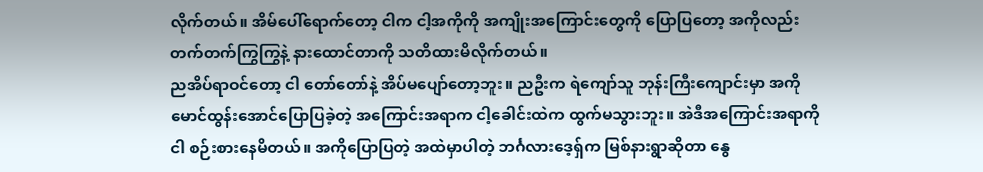လိုက်တယ်။ အိမ်ပေါ်ရောက်တော့ ငါက ငါ့အကိုကို အကျိုးအကြောင်းတွေကို ပြောပြတော့ အကိုလည်း တက်တက်ကြွကြွနဲ့ နားထောင်တာကို သတိထားမိလိုက်တယ်။
ညအိပ်ရာဝင်တော့ ငါ တော်တော်နဲ့ အိပ်မပျော်တော့ဘူး။ ညဦးက ရဲကျော်သူ ဘုန်းကြီးကျောင်းမှာ အကို မောင်ထွန်းအောင်ပြောပြခဲ့တဲ့ အကြောင်းအရာက ငါ့ခေါင်းထဲက ထွက်မသွားဘူး။ အဲဒီအကြောင်းအရာကို ငါ စဉ်းစားနေမိတယ်။ အကိုပြောပြတဲ့ အထဲမှာပါတဲ့ ဘင်္ဂလားဒေ့ရှ်က မြစ်နားရွာဆိုတာ နွေ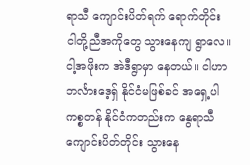ရာသီ ကျောင်းပိတ်ရက် ရောက်တိုင်း ငါတို့ညီအကိုတွေ သွားနေကျ ရွာလေ။ ငါ့အဖိုးက အဲဒီရွာမှာ နေတယ်။ ငါဟာ ဘင်္လားဒေ့ရှ် နိုင်ငံမဖြစ်ခင် အရှေ့ပါကစ္စတန် နိုင်ငံကတည်းက နွေရာသီ ကျောင်းပိတ်တိုင်း သွားနေ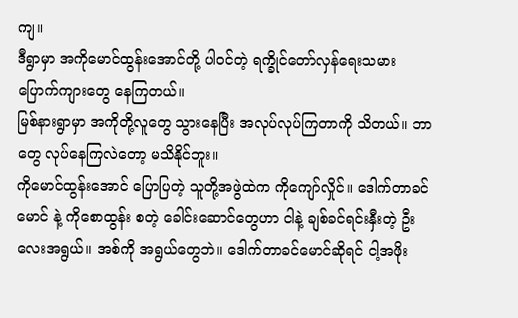ကျ။
ဒီရွာမှာ အကိုမောင်ထွန်းအောင်တို့ ပါဝင်တဲ့ ရက္ခိုင်တော်လှန်ရေးသမား ပြောက်ကျားတွေ နေကြတယ်။
မြစ်နားရွာမှာ အကိုတို့လူတွေ သွားနေပြီး အလုပ်လုပ်ကြတာကို သိတယ်။ ဘာတွေ လုပ်နေကြလဲတော့ မသိနိုင်ဘူး။
ကိုမောင်ထွန်းအောင် ပြောပြတဲ့ သူတို့အဖွဲထဲက ကိုကျော်လှိုင်။ ဒေါက်တာခင်မောင် နဲ့ ကိုစောထွန်း စတဲ့ ခေါင်းဆောင်တွေဟာ ငါနဲ့ ချစ်ခင်ရင်းနှီးတဲ့ ဦးလေးအရွယ်။ အစ်ကို အရွယ်တွေဘဲ။ ဒေါက်တာခင်မောင်ဆိုရင် ငါ့အဖိုး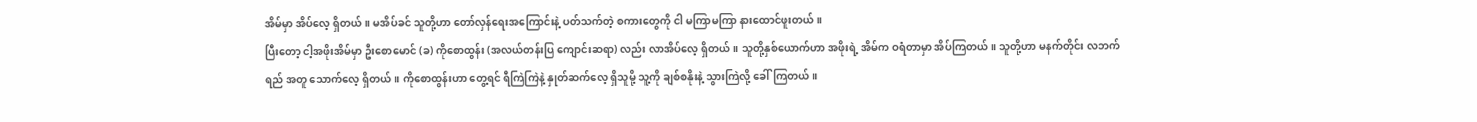အိမ်မှာ အိပ်လေ့ ရှိတယ်။ မအိပ်ခင် သူတို့ဟာ တော်လှန်ရေးအကြောင်းနဲ့ ပတ်သက်တဲ့ စကားတွေကို ငါ မကြာမကြာ နားထောင်ဖူးတယ်။
ပြီးတော့ ငါ့အဖိုးအိမ်မှာ ဦးစောမောင် (ခ) ကိုစောထွန်း (အလယ်တန်းပြ ကျောင်းဆရာ) လည်း လာအိပ်လေ့ ရှိတယ်။ သူတို့နှစ်ယောက်ဟာ အဖိုးရဲ့ အိမ်က ဝရံတာမှာ အိပ်ကြတယ်။ သူတို့ဟာ မနက်တိုင်း လဘက်ရည် အတူ သောက်လေ့ ရှိတယ်။ ကိုစောထွန်းဟာ တွေ့ရင် ရီကြဲကြဲနဲ့ နှုတ်ဆက်လေ့ ရှိသူမို့ သူ့ကို ချစ်စနိုးနဲ့ သွားကြဲလို့ ခေါ်ကြတယ်။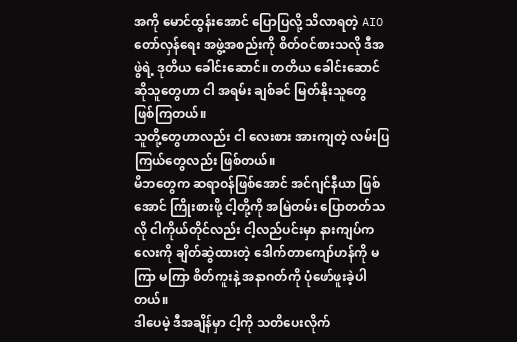အကို မောင်ထွန်းအောင် ပြောပြလို့ သိလာရတဲ့ AIO တော်လှန်ရေး အဖွဲ့အစည်းကို စိတ်ဝင်စားသလို ဒီအဖွဲရဲ့ ဒုတိယ ခေါင်းဆောင်။ တတိယ ခေါင်းဆောင် ဆိုသူတွေဟာ ငါ အရမ်း ချစ်ခင် မြတ်နိုးသူတွေ ဖြစ်ကြတယ်။
သူတို့တွေဟာလည်း ငါ လေးစား အားကျတဲ့ လမ်းပြကြယ်တွေလည်း ဖြစ်တယ်။
မိဘတွေက ဆရာဝန်ဖြစ်အောင် အင်ဂျင်နီယာ ဖြစ်အောင် ကြိုးစားဖို့ ငါ့တို့ကို အမြဲတမ်း ပြောတတ်သလို ငါကိုယ်တိုင်လည်း ငါ့လည်ပင်းမှာ နားကျပ်ကလေးကို ချိတ်ဆွဲထားတဲ့ ဒေါက်တာကျော်ဟန်ကို မကြာ မကြာ စိတ်ကူးနဲ့ အနာဂတ်ကို ပုံဖော်ဖူးခဲ့ပါတယ်။
ဒါပေမဲ့ ဒီအချိန်မှာ ငါ့ကို သတိပေးလိုက်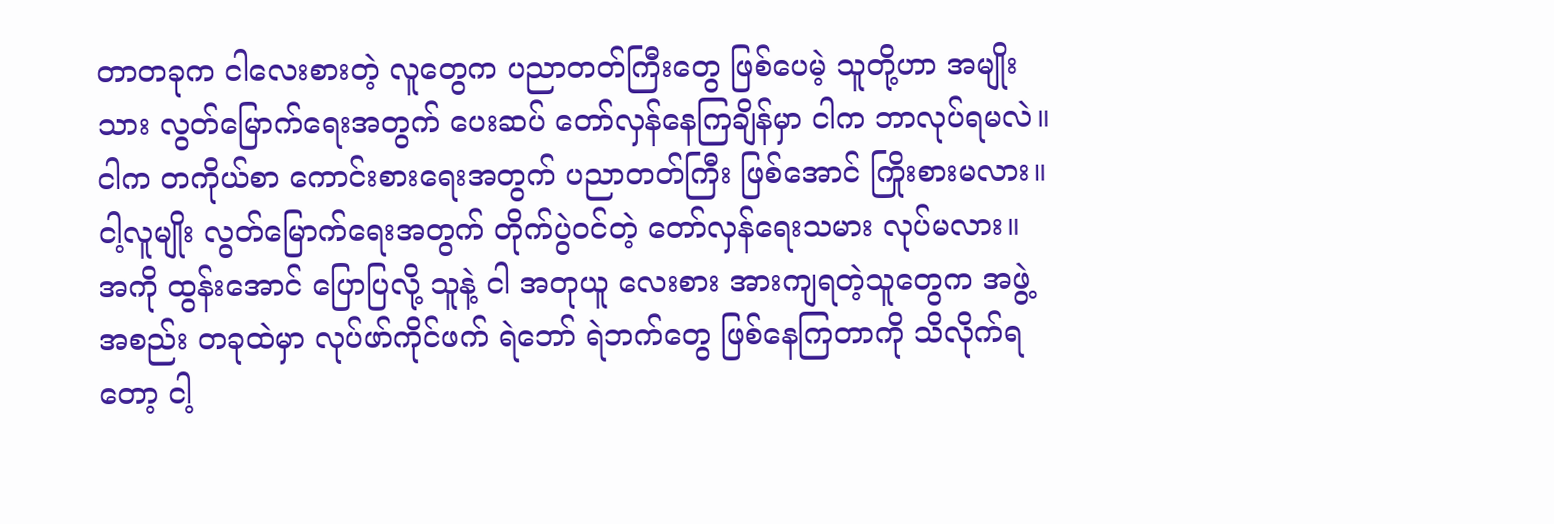တာတခုက ငါလေးစားတဲ့ လူတွေက ပညာတတ်ကြီးတွေ ဖြစ်ပေမဲ့ သူတို့ဟာ အမျိုးသား လွတ်မြောက်ရေးအတွက် ပေးဆပ် တော်လှန်နေကြချိန်မှာ ငါက ဘာလုပ်ရမလဲ။ ငါက တကိုယ်စာ ကောင်းစားရေးအတွက် ပညာတတ်ကြီး ဖြစ်အောင် ကြိုးစားမလား။ ငါ့လူမျိုး လွတ်မြောက်ရေးအတွက် တိုက်ပွဲဝင်တဲ့ တော်လှန်ရေးသမား လုပ်မလား။
အကို ထွန်းအောင် ပြောပြလို့ သူနဲ့ ငါ အတုယူ လေးစား အားကျရတဲ့သူတွေက အဖွဲ့အစည်း တခုထဲမှာ လုပ်ဖာ်ကိုင်ဖက် ရဲဘော် ရဲဘက်တွေ ဖြစ်နေကြတာကို သိလိုက်ရတော့ ငါ့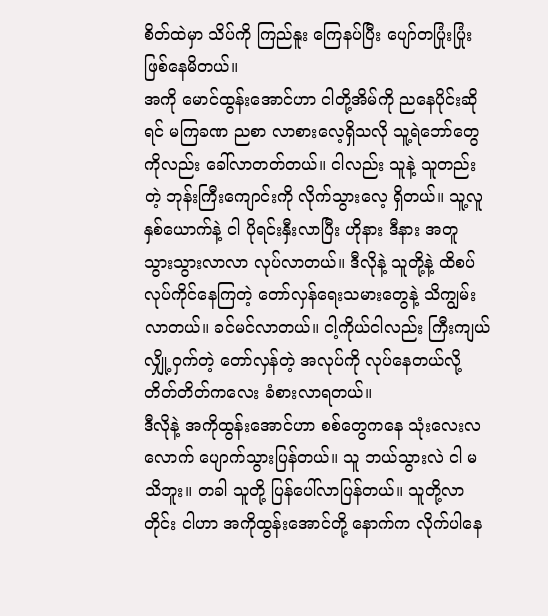စိတ်ထဲမှာ သိပ်ကို ကြည်နူး ကြေနပ်ပြီး ပျော်တပြုံးပြုံး ဖြစ်နေမိတယ်။
အကို မောင်ထွန်းအောင်ဟာ ငါတို့အိမ်ကို ညနေပိုင်းဆိုရင် မကြခဏ ညစာ လာစားလေ့ရှိသလို သူ့ရဲဘော်တွေကိုလည်း ခေါ်လာတတ်တယ်။ ငါလည်း သူနဲ့ သူတည်းတဲ့ ဘုန်းကြီးကျောင်းကို လိုက်သွားလေ့ ရှိတယ်။ သူ့လူ နှစ်ယောက်နဲ့ ငါ ပိုရင်းနှီးလာပြီး ဟိုနား ဒီနား အတူ သွားသွားလာလာ လုပ်လာတယ်။ ဒီလိုနဲ့ သူတို့နဲ့ ထိစပ် လုပ်ကိုင်နေကြတဲ့ တော်လှန်ရေးသမားတွေနဲ့ သိကျွမ်းလာတယ်။ ခင်မင်လာတယ်။ ငါ့ကိုယ်ငါလည်း ကြီးကျယ် လျှို့ဝှက်တဲ့ တော်လှန်တဲ့ အလုပ်ကို လုပ်နေတယ်လို့ တိတ်တိတ်ကလေး ခံစားလာရတယ်။
ဒီလိုနဲ့ အကိုထွန်းအောင်ဟာ စစ်တွေကနေ သုံးလေးလလောက် ပျောက်သွားပြန်တယ်။ သူ ဘယ်သွားလဲ ငါ မသိဘူး။ တခါ သူတို့ ပြန်ပေါ်လာပြန်တယ်။ သူတို့လာတိုင်း ငါဟာ အကိုထွန်းအောင်တို့ နောက်က လိုက်ပါနေ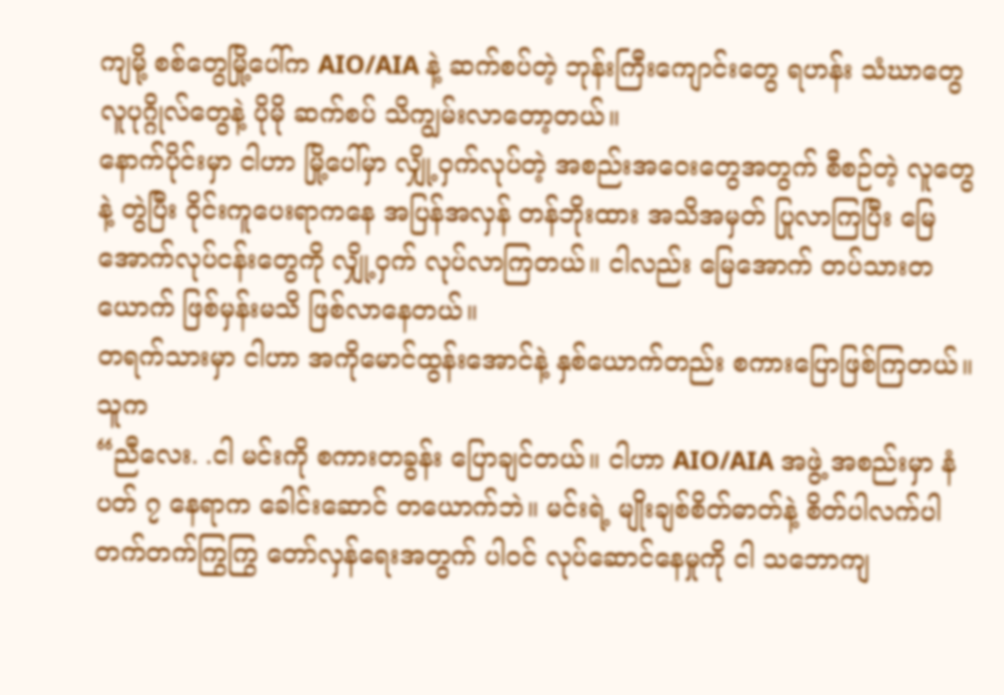ကျမို့ စစ်တွေမြို့ပေါ်က AIO/AIA နဲ့ ဆက်စပ်တဲ့ ဘုန်းကြီးကျောင်းတွေ ရဟန်း သံဃာတွေ လူပုဂ္ဂိုလ်တွေနဲ့ ပိုမို ဆက်စပ် သိကျွမ်းလာတော့တယ်။
နောက်ပိုင်းမှာ ငါဟာ မြို့ပေါ်မှာ လျှို့ဝှက်လုပ်တဲ့ အစည်းအဝေးတွေအတွက် စီစဉ်တဲ့ လူတွေနဲ့ တွဲပြီး ဝိုင်းကူပေးရာကနေ အပြန်အလှန် တန်ဘိုးထား အသိအမှတ် ပြုလာကြပြီး မြေအောက်လုပ်ငန်းတွေကို လျှို့ဝှက် လုပ်လာကြတယ်။ ငါလည်း မြေအောက် တပ်သားတယောက် ဖြစ်မှန်းမသိ ဖြစ်လာနေတယ်။
တရက်သားမှာ ငါဟာ အကိုမောင်ထွန်းအောင်နဲ့ နှစ်ယောက်တည်း စကားပြောဖြစ်ကြတယ်။ သူက
“ညီလေး. .ငါ မင်းကို စကားတခွန်း ပြောချင်တယ်။ ငါဟာ AIO/AIA အဖွဲ့ အစည်းမှာ နံပတ် ၇ နေရာက ခေါင်းဆောင် တယောက်ဘဲ။ မင်းရဲ့ မျိုးချစ်စိတ်ဓာတ်နဲ့ စိတ်ပါလက်ပါ တက်တက်ကြွကြွ တော်လှန်ရေးအတွက် ပါဝင် လုပ်ဆောင်နေမှုကို ငါ သဘောကျ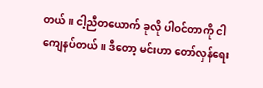တယ်။ ငါ့ညီတယောက် ခုလို ပါဝင်တာကို ငါ ကျေနပ်တယ်။ ဒီတော့ မင်းဟာ တော်လှန်ရေး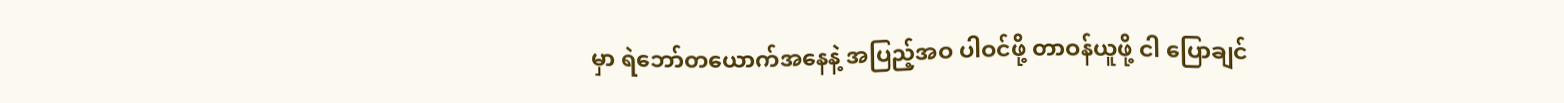မှာ ရဲဘော်တယောက်အနေနဲ့ အပြည့်အဝ ပါဝင်ဖို့ တာဝန်ယူဖို့ ငါ ပြောချင်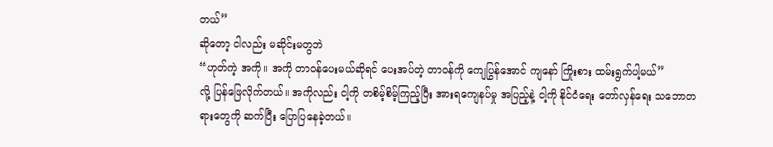တယ်”
ဆိုတော့ ငါလည်း မဆိုင်းမတွဘဲ
“ဟုတ်ကဲ့ အကို။ အကို တာဝန်ပေးမယ်ဆိုရင် ပေးအပ်တဲ့ တာဝန်ကို ကျေပြွန်အောင် ကျနော် ကြိုးစား ထမ်းရွက်ပါ့မယ်”
လို့ ပြန်ဖြေလိုက်တယ်။ အကိုလည်း ငါ့ကို တစိမ့်စိမ့်ကြည့်ပြီး အားရကျေနပ်မှု အပြည့်နဲ့ ငါ့ကို နိုင်ငံရေး တော်လှန်ရေး သဘောတရားတွေကို ဆက်ပြီး ပြောပြနေခဲ့တယ်။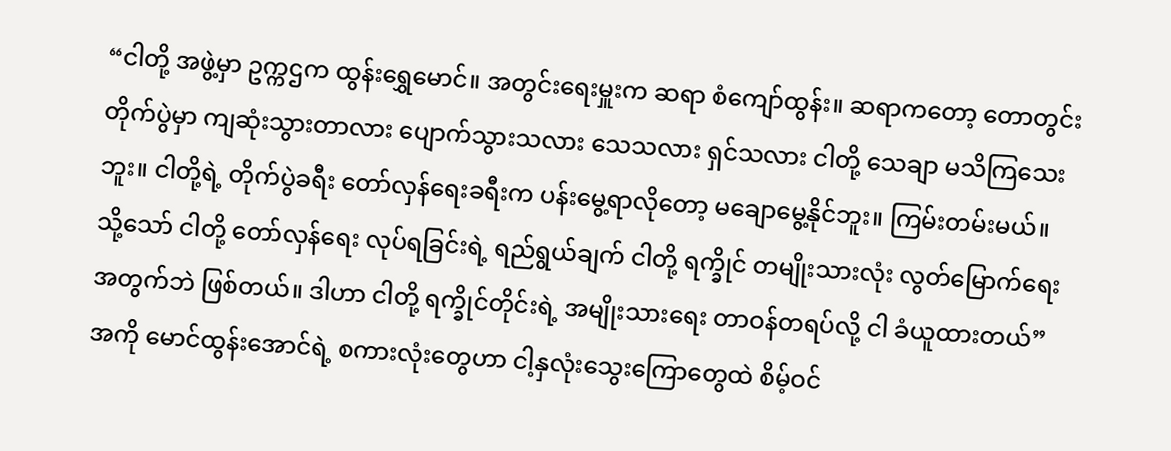“ငါတို့ အဖွဲ့မှာ ဥက္ကဌက ထွန်းရွှေမောင်။ အတွင်းရေးမှူးက ဆရာ စံကျော်ထွန်း။ ဆရာကတော့ တောတွင်း တိုက်ပွဲမှာ ကျဆုံးသွားတာလား ပျောက်သွားသလား သေသလား ရှင်သလား ငါတို့ သေချာ မသိကြသေးဘူး။ ငါတို့ရဲ့ တိုက်ပွဲခရီး တော်လှန်ရေးခရီးက ပန်းမွေ့ရာလိုတော့ မချောမွေ့နိုင်ဘူး။ ကြမ်းတမ်းမယ်။ သို့သော် ငါတို့ တော်လှန်ရေး လုပ်ရခြင်းရဲ့ ရည်ရွယ်ချက် ငါတို့ ရက္ခိုင် တမျိုးသားလုံး လွတ်မြောက်ရေး အတွက်ဘဲ ဖြစ်တယ်။ ဒါဟာ ငါတို့ ရက္ခိုင်တိုင်းရဲ့ အမျိုးသားရေး တာဝန်တရပ်လို့ ငါ ခံယူထားတယ်”
အကို မောင်ထွန်းအောင်ရဲ့ စကားလုံးတွေဟာ ငါ့နှလုံးသွေးကြောတွေထဲ စိမ့်ဝင်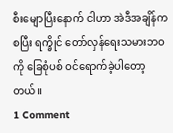စီးမျောပြီးနောက် ငါဟာ အဲဒီအချိန်ကစပြီး ရက္ခိုင် တော်လှန်ရေးသမားဘဝကို ခြေစုံပစ် ဝင်ရောက်ခဲ့ပါတော့တယ်။
1 Comment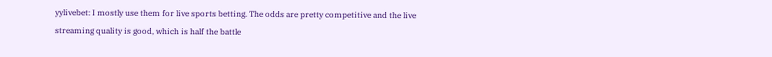yylivebet: I mostly use them for live sports betting. The odds are pretty competitive and the live streaming quality is good, which is half the battle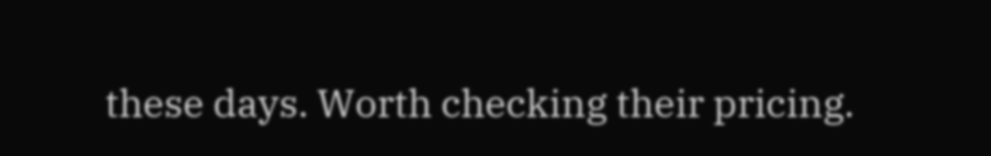these days. Worth checking their pricing.